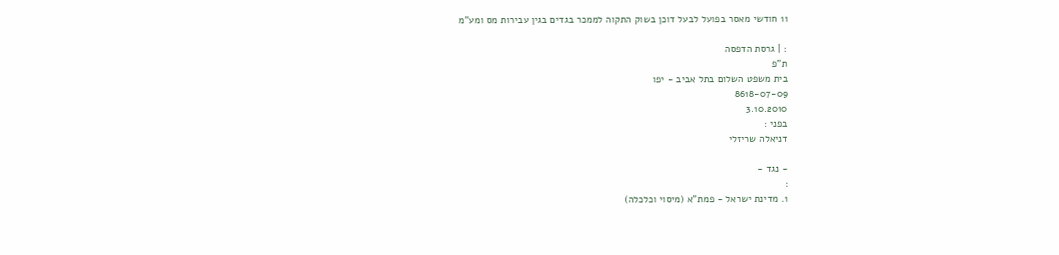11 חודשי מאסר בפועל לבעל דוכן בשוק התקוה לממכר בגדים בגין עבירות מס ומע"מ

: | גרסת הדפסה
ת"פ
בית משפט השלום בתל אביב - יפו
8618-07-09
3.10.2010
בפני :
דניאלה שריזלי

- נגד -
:
1. מדינת ישראל - פמת"א (מיסוי וכלכלה)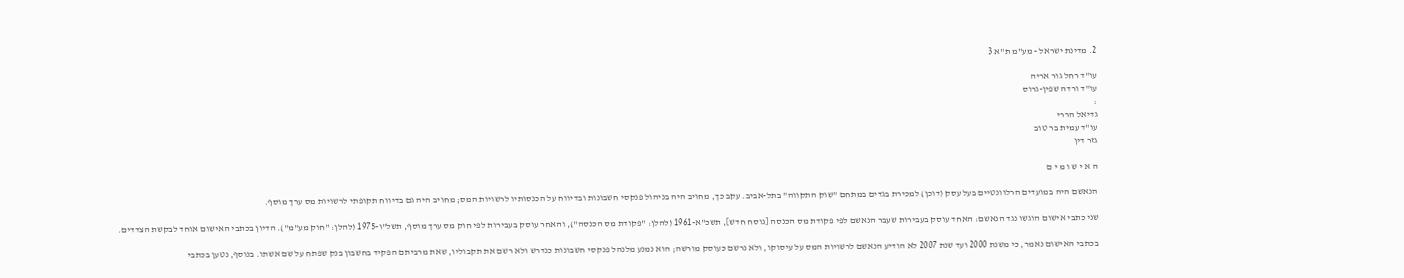2. מדינת ישראל - מע"מ ת"א 3

עו"ד רחל גור אריה
עו"ד ורדה שפין-גרוס
:
גדיאל הררי
עו"ד עמית בר טוב
גזר דין

ה א י ש ו מ י ם

הנאשם היה במועדים הרלוונטיים בעל עסק (דוכן) למכירת בגדים במתחם "שוק התקווה" בתל-אביב. עקב כך, מחויב היה בניהול פנקסי חשבונות ובדיווח על הכנסותיו לרשויות המס; מחויב היה גם בדיווח תקופתי לרשויות מס ערך מוסף.

שני כתבי אישום הוגשו נגד הנאשם: האחד עוסק בעבירות שעבר הנאשם לפי פקודת מס הכנסה [נוסח חדש], תשכ"א-1961 (להלן: "פקודת מס הכנסה"), והאחר עוסק בעבירות לפי חוק מס ערך מוסף, תשל"ו-1975 (להלן: "חוק מע"מ"). הדיון בכתבי האישום אוחד לבקשת הצדדים.

בכתבי האישום נאמר, כי משנת 2000 ועד שנת 2007 לא הודיע הנאשם לרשויות המס על עיסוקו, ולא נרשם כעוסק מורשה; הוא נמנע מלנהל פנקסי חשבונות כנדרש ולא רשם את תקבוליו, שאת מרביתם הפקיד בחשבון בנק שפתח על שם אשתו. בנוסף, נטען בכתבי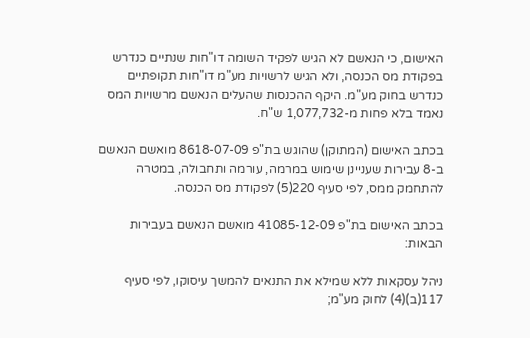האישום, כי הנאשם לא הגיש לפקיד השומה דו"חות שנתיים כנדרש בפקודת מס הכנסה, ולא הגיש לרשויות מע"מ דו"חות תקופתיים כנדרש בחוק מע"מ. היקף ההכנסות שהעלים הנאשם מרשויות המס נאמד בלא פחות מ-1,077,732 ש"ח.

בכתב האישום (המתוקן) שהוגש בת"פ 8618-07-09 מואשם הנאשם ב-8 עבירות שעניינן שימוש במרמה, עורמה ותחבולה, במטרה להתחמק ממס, לפי סעיף 220(5) לפקודת מס הכנסה.

בכתב האישום בת"פ 41085-12-09 מואשם הנאשם בעבירות הבאות:

ניהל עסקאות ללא שמילא את התנאים להמשך עיסוקו, לפי סעיף 117(ב)(4) לחוק מע"מ;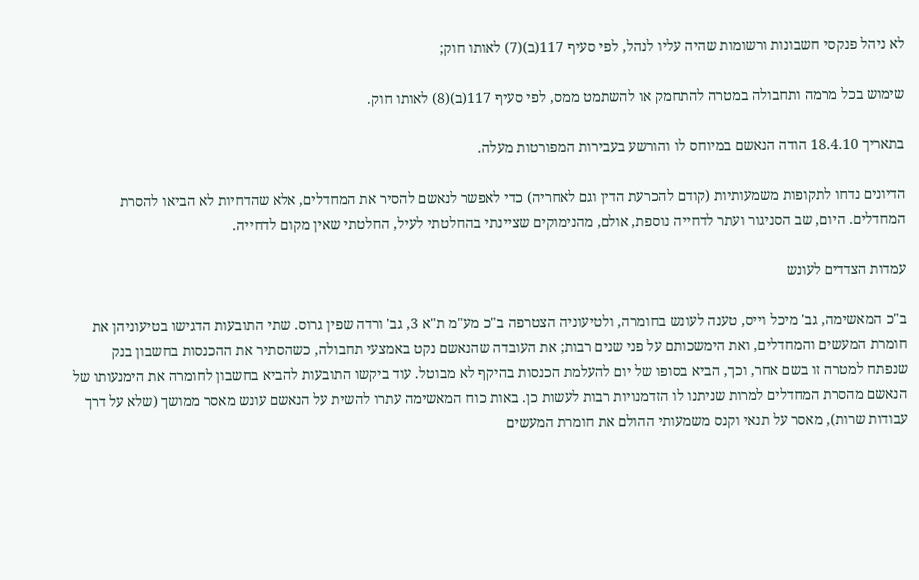לא ניהל פנקסי חשבונות ורשומות שהיה עליו לנהל, לפי סעיף 117(ב)(7) לאותו חוק;

שימוש בכל מרמה ותחבולה במטרה להתחמק או להשתמט ממס, לפי סעיף 117(ב)(8) לאותו חוק.

בתאריך 18.4.10 הודה הנאשם במיוחס לו והורשע בעבירות המפורטות מעלה.

הדיונים נדחו לתקופות משמעותיות (קודם להכרעת הדין וגם לאחריה) כדי לאפשר לנאשם להסיר את המחדלים, אלא שהדחיות לא הביאו להסרת המחדלים. היום, שב הסניגור ועתר לדחייה נוספת, אולם, מהנימוקים שציינתי בהחלטתי לעיל, החלטתי שאין מקום לדחייה.

עמדות הצדדים לעונש

ב"כ המאשימה, גב' מיכל וייס, טענה לעונש בחומרה, ולטיעוניה הצטרפה ב"כ מע"מ ת"א 3, גב' ורדה שפין גרוס. שתי התובעות הדגישו בטיעוניהן את חומרת המעשים והמחדלים, ואת הימשכותם על פני שנים רבות; את העובדה שהנאשם נקט באמצעי תחבולה, כשהסתיר את ההכנסות בחשבון בנק שנפתח למטרה זו בשם אחר, וכך, הביא בסופו של יום להעלמת הכנסות בהיקף לא מבוטל. עוד ביקשו התובעות להביא בחשבון לחומרה את הימנעותו של הנאשם מהסרת המחדלים למרות שניתנו לו הזדמנויות רבות לעשות כן. באות כוח המאשימה עתרו להשית על הנאשם עונש מאסר ממושך (שלא על דרך עבודות שרות), מאסר על תנאי וקנס משמעותי ההולם את חומרת המעשים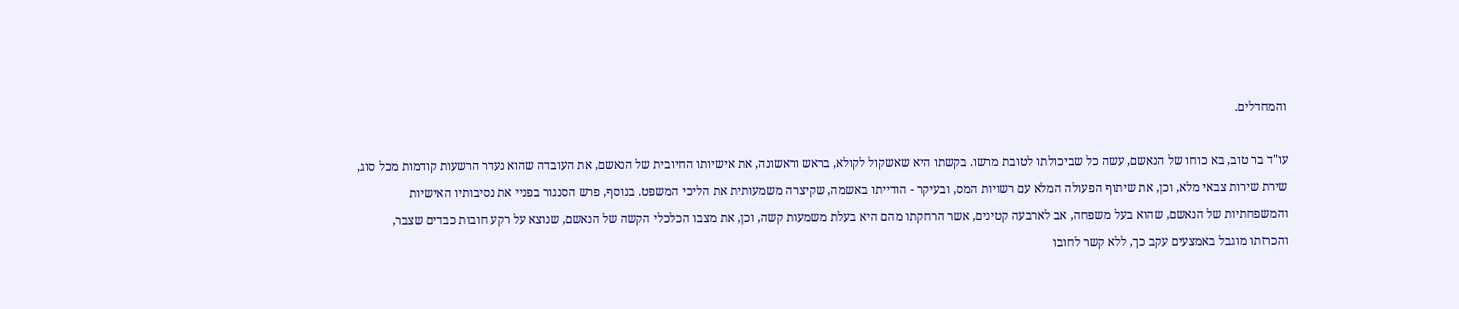והמחדלים.

עו"ד בר טוב, בא כוחו של הנאשם, עשה כל שביכולתו לטובת מרשו. בקשתו היא שאשקול לקולא, בראש וראשונה, את אישיותו החיובית של הנאשם, את העובדה שהוא נעדר הרשעות קודמות מכל סוג, שירת שירות צבאי מלא, וכן, את שיתוף הפעולה המלא עם רשויות המס, ובעיקר - הודייתו באשמה, שקיצרה משמעותית את הליכי המשפט. בנוסף, פרש הסנגור בפניי את נסיבותיו האישיות והמשפחתיות של הנאשם, שהוא בעל משפחה, אב לארבעה קטינים, אשר הרחקתו מהם היא בעלת משמעות קשה, וכן, את מצבו הכלכלי הקשה של הנאשם, שנוצא על רקע חובות כבדים שצבר, והכרזתו מוגבל באמצעים עקב כך, ללא קשר לחובו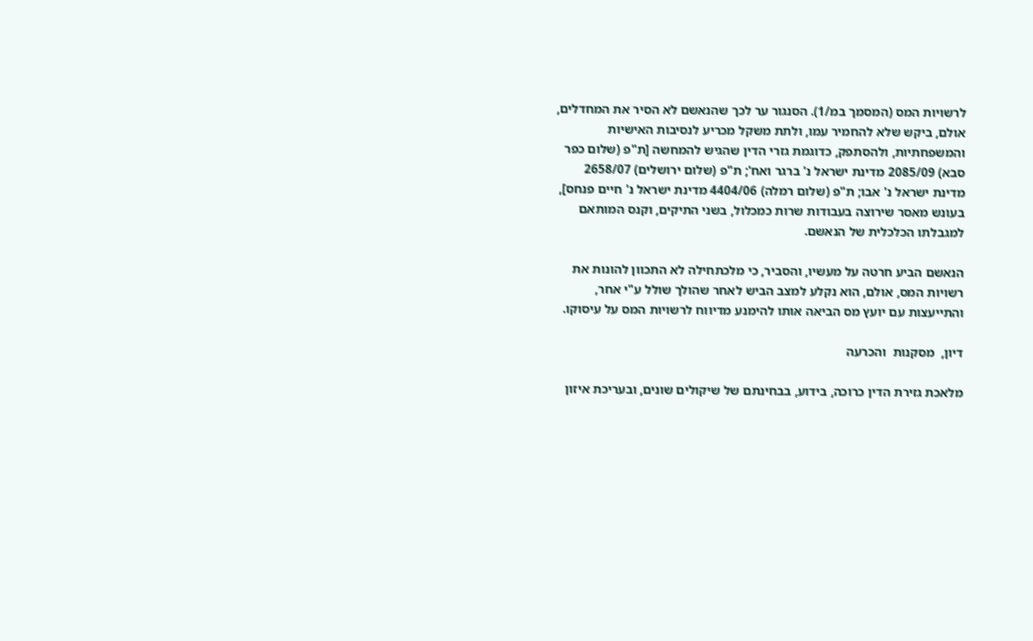לרשויות המס (המסמך במ/1). הסנגור ער לכך שהנאשם לא הסיר את המחדלים, אולם, ביקש שלא להחמיר עמו, ולתת משקל מכריע לנסיבות האישיות והמשפחתיות, ולהסתפק, כדוגמת גזרי הדין שהגיש להמחשה [ת"פ (שלום כפר סבא) 2085/09 מדינת ישראל נ' ברגר ואח'; ת"פ (שלום ירושלים) 2658/07 מדינת ישראל נ' אבו; ת"פ (שלום רמלה) 4404/06 מדינת ישראל נ' חיים פנחס], בעונש מאסר שירוצה בעבודות שרות כמכלול, בשני התיקים, וקנס המותאם למגבלתו הכלכלית של הנאשם.

הנאשם הביע חרטה על מעשיו, והסביר, כי מלכתחילה לא התכוון להונות את רשויות המס, אולם, הוא נקלע למצב הביש לאחר שהולך שולל ע"י אחר, והתייעצות עם יועץ מס הביאה אותו להימנע מדיווח לרשויות המס על עיסוקו.

דיון,  מסקנות  והכרעה

מלאכת גזירת הדין כרוכה, בידוע, בבחינתם של שיקולים שונים, ובעריכת איזון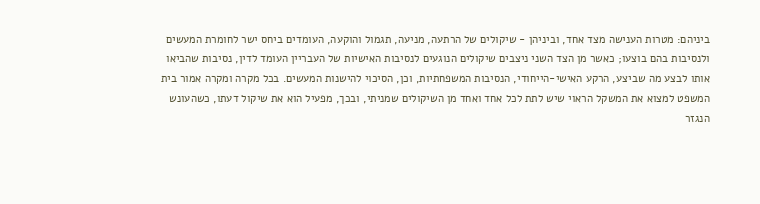ביניהם: מטרות הענישה מצד אחד, וביניהן - שיקולים של הרתעה, מניעה, תגמול והוקעה, העומדים ביחס ישר לחומרת המעשים ולנסיבות בהם בוצעו; כאשר מן הצד השני ניצבים שיקולים הנוגעים לנסיבות האישיות של העבריין העומד לדין, נסיבות שהביאו אותו לבצע מה שביצע, הרקע האישי-הייחודי, הנסיבות המשפחתיות, וכן, הסיכוי להישנות המעשים. בכל מקרה ומקרה אמור בית המשפט למצוא את המשקל הראוי שיש לתת לכל אחד ואחד מן השיקולים שמניתי, ובכך, מפעיל הוא את שיקול דעתו, כשהעונש הנגזר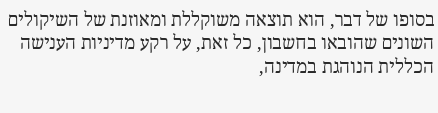בסופו של דבר, הוא תוצאה משוקללת ומאוזנת של השיקולים השונים שהובאו בחשבון, כל זאת, על רקע מדיניות הענישה הכללית הנוהגת במדינה,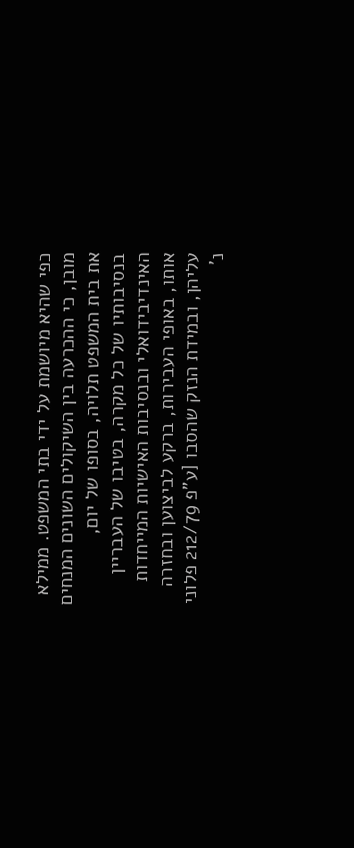כפי שהיא מיושמת על ידי בתי המשפט. ממילא מובן, כי ההכרעה בין השיקולים השונים המנחים את בית המשפט תלויה, בסופו של יום, בנסיבותיו של כל מקרה, בטיבו של העבריין האינדיבידואלי ובנסיבות האישיות המייחדות אותו, באופי העבירות, ברקע לביצוען ובחזרה עליהן, ובמידת הנזק שהסבו [ע"פ 212/79 פלוני נ'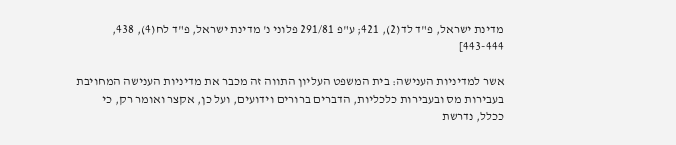מדינת ישראל, פ"ד לד(2), 421; ע"פ 291/81 פלוני נ' מדינת ישראל, פ"ד לח(4), 438, 443-444]

אשר למדיניות הענישה: בית המשפט העליון התווה זה מכבר את מדיניות הענישה המחויבת בעבירות מס ובעבירות כלכליות, הדברים ברורים וידועים, ועל כן, אקצר ואומר רק, כי ככלל, נדרשת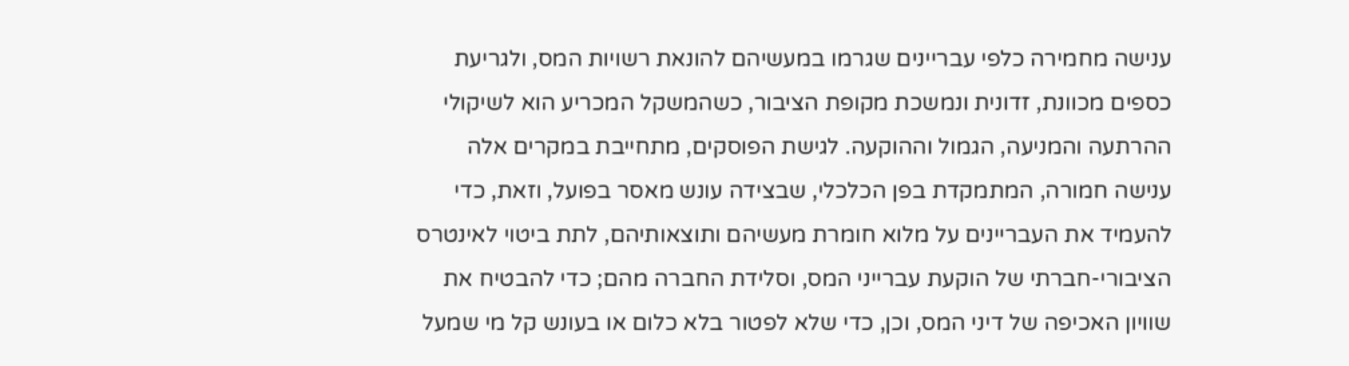ענישה מחמירה כלפי עבריינים שגרמו במעשיהם להונאת רשויות המס, ולגריעת כספים מכוונת, זדונית ונמשכת מקופת הציבור, כשהמשקל המכריע הוא לשיקולי ההרתעה והמניעה, הגמול וההוקעה. לגישת הפוסקים, מתחייבת במקרים אלה ענישה חמורה, המתמקדת בפן הכלכלי, שבצידה עונש מאסר בפועל, וזאת, כדי להעמיד את העבריינים על מלוא חומרת מעשיהם ותוצאותיהם, לתת ביטוי לאינטרס הציבורי-חברתי של הוקעת עברייני המס, וסלידת החברה מהם; כדי להבטיח את שוויון האכיפה של דיני המס, וכן, כדי שלא לפטור בלא כלום או בעונש קל מי שמעל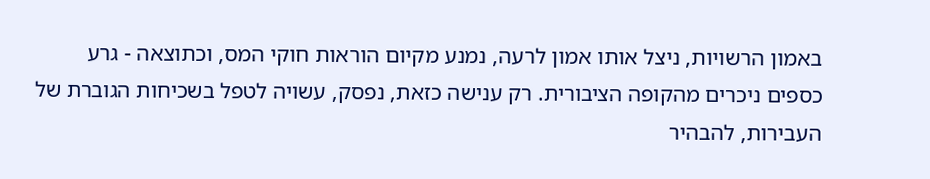באמון הרשויות, ניצל אותו אמון לרעה, נמנע מקיום הוראות חוקי המס, וכתוצאה - גרע כספים ניכרים מהקופה הציבורית. רק ענישה כזאת, נפסק, עשויה לטפל בשכיחות הגוברת של העבירות, להבהיר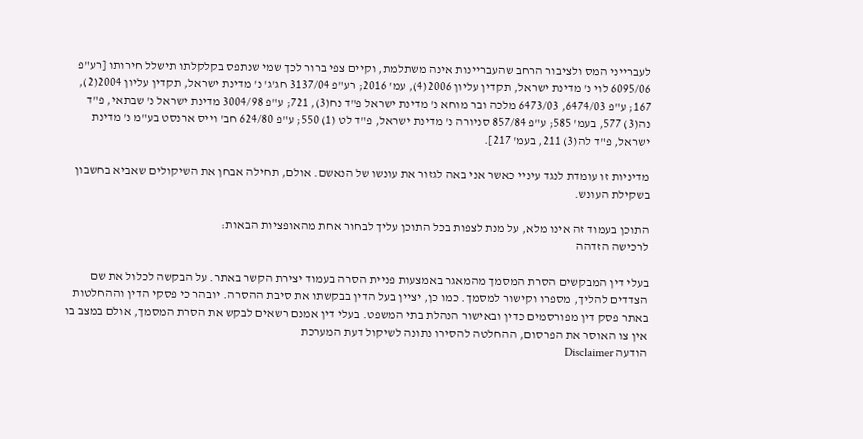לעברייני המס ולציבור הרחב שהעבריינות אינה משתלמת, וקיים צפי ברור לכך שמי שנתפס בקלקלתו תישלל חירותו [רע"פ 6095/06 לוי נ' מדינת ישראל, תקדין עליון 2006(4), עמ' 2016; רע"פ 3137/04 חג'ג' נ' מדינת ישראל, תקדין עליון 2004(2), 167; ע"פ 6474/03, 6473/03 מלכה ובר מוחא נ' מדינת ישראל פ"ד נח(3), 721; ע"פ 3004/98 מדינת ישראל נ' שבתאי, פ"ד נה(3) 577, בעמ' 585; ע"פ 857/84 סניורה נ' מדינת ישראל, פ"ד לט (1) 550; ע"פ 624/80 חב' וייס ארנסט בע"מ נ' מדינת ישראל, פ"ד לה(3) 211, בעמ' 217].

מדיניות זו עומדת לנגד עיניי כאשר אני באה לגזור את עונשו של הנאשם. אולם, תחילה אבחן את השיקולים שאביא בחשבון בשקילת העונש.

התוכן בעמוד זה אינו מלא, על מנת לצפות בכל התוכן עליך לבחור אחת מהאופציות הבאות:
לרכישה הזדהה

בעלי דין המבקשים הסרת המסמך מהמאגר באמצעות פניית הסרה בעמוד יצירת הקשר באתר. על הבקשה לכלול את שם הצדדים להליך, מספרו וקישור למסמך. כמו כן, יציין בעל הדין בבקשתו את סיבת ההסרה. יובהר כי פסקי הדין וההחלטות באתר פסק דין מפורסמים כדין ובאישור הנהלת בתי המשפט. בעלי דין אמנם רשאים לבקש את הסרת המסמך, אולם במצב בו אין צו האוסר את הפרסום, ההחלטה להסירו נתונה לשיקול דעת המערכת
הודעה Disclaimer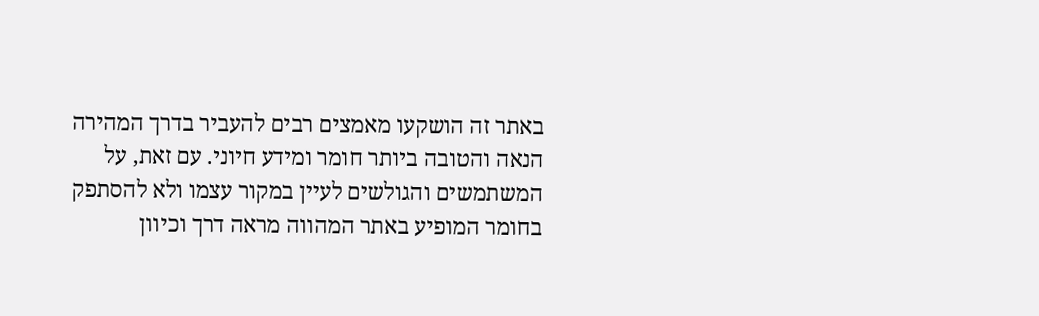באתר זה הושקעו מאמצים רבים להעביר בדרך המהירה הנאה והטובה ביותר חומר ומידע חיוני. עם זאת, על המשתמשים והגולשים לעיין במקור עצמו ולא להסתפק בחומר המופיע באתר המהווה מראה דרך וכיוון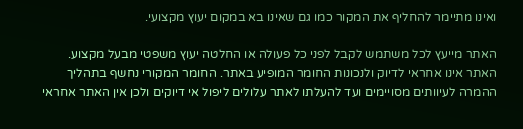ואינו מתיימר להחליף את המקור כמו גם שאינו בא במקום יעוץ מקצועי.

האתר מייעץ לכל משתמש לקבל לפני כל פעולה או החלטה יעוץ משפטי מבעל מקצוע. האתר אינו אחראי לדיוק ולנכונות החומר המופיע באתר. החומר המקורי נחשף בתהליך ההמרה לעיוותים מסויימים ועד להעלתו לאתר עלולים ליפול אי דיוקים ולכן אין האתר אחראי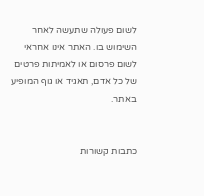לשום פעולה שתעשה לאחר השימוש בו. האתר אינו אחראי לשום פרסום או לאמיתות פרטים של כל אדם, תאגיד או גוף המופיע באתר.


כתבות קשורות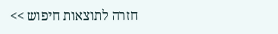חזרה לתוצאות חיפוש >>